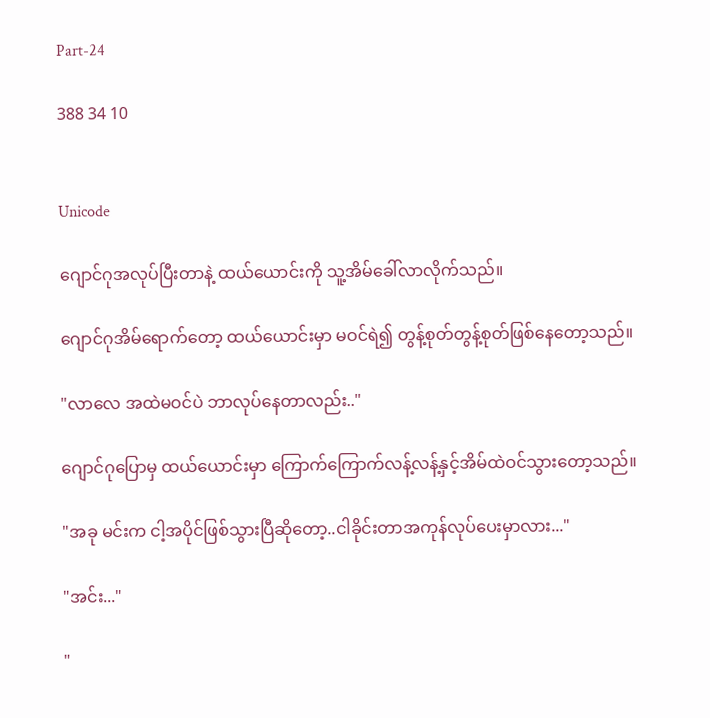Part-24

388 34 10


Unicode

ဂျောင်ဂုအလုပ်ပြီးတာနဲ့ ထယ်ယောင်းကို သူ့အိမ်ခေါ်လာလိုက်သည်။

ဂျောင်ဂုအိမ်ရောက်တော့ ထယ်ယောင်းမှာ မဝင်ရဲ၍ တွန့်စုတ်တွန့်စုတ်ဖြစ်နေတော့သည်။

"လာလေ အထဲမဝင်ပဲ ဘာလုပ်နေတာလည်း.."

ဂျောင်ဂုပြောမှ ထယ်ယောင်းမှာ ကြောက်ကြောက်လန့်လန့်နှင့်အိမ်ထဲဝင်သွားတော့သည်။

"အခု မင်းက ငါ့အပိုင်ဖြစ်သွားပြီဆိုတော့..ငါခိုင်းတာအကုန်လုပ်ပေးမှာလား..."

"အင်း..."

"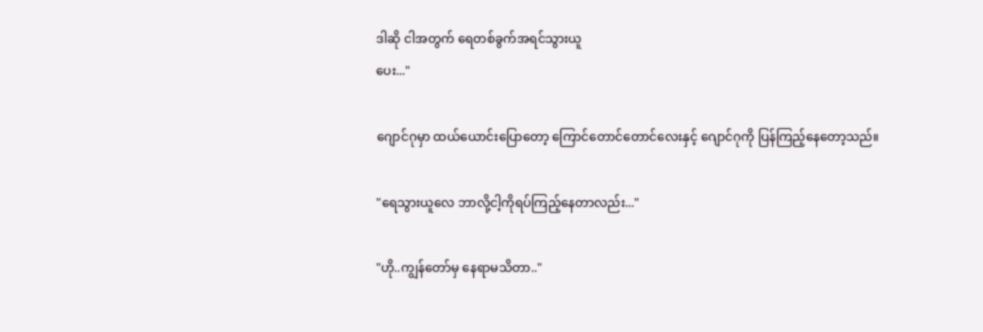ဒါဆို ငါအတွက် ရေတစ်ခွက်အရင်သွားယူ
ပေး..."

ဂျောင်ဂုမှာ ထယ်ယောင်းပြောတော့ ကြောင်တောင်တောင်လေးနှင့် ဂျောင်ဂုကို ပြန်ကြည့်နေတော့သည်။

"ရေသွားယူလေ ဘာလို့ငါ့ကိုရပ်ကြည့်နေတာလည်း..."

"ဟို..ကျွန်တော်မှ နေရာမသိတာ.."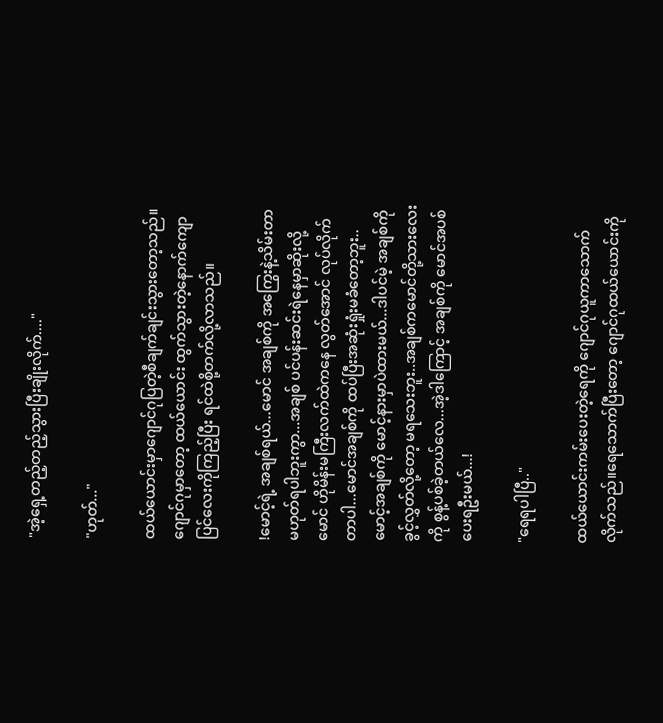"အဲ့ရှေ့တည့်တည့်သွားပြီးချိုးလိုက်...."

"ဟုတ်..."

ထယ်ယောင်းမှာဂျောင်ဂုပြတဲ့စီချက်ချင်းသွားတော့သည်။ဂျောင်ဂုမှာတော့ ထယ်ယောင်း ထွက်သွားတဲ့နောက်ကျောပြင်လေးကိုကြည့်ပြီး ရင်ထဲစို့တက်လို့လာသည်။

!မောင့်ရဲ့ အချစ်ရယ်...မောင် အချစ်ကို အကြွေးနဲ့သိမ်းတာမဟုတ်ရပါဘူးကွာ...အချစ် ပင်ပန်းဆင်းရဲနေမှာဆိုးလို့ မောင် ဟိုမိန်းမကြီးလက်ထဲကနေ လွတ်အောင် လုပ်လိုက်တာပါ...မောင်အချစ်ကို ထပ်ပြီးအဆုံးရှုံးမခံတော့ဘူး..မောင့်အချစ်ကို မောင့်နားမှာပဲထားမယ်...ဒါပင်မဲ့ အချစ်ကို ခွင့်လွှတ်လို့တော့ မရသေးဘူး..အချစ်ကမောင်တို့သားလေးကို စွန့်ပစ်ခဲ့တယ်လေ...အဲ့ဒါကြောင့် အချစ်ကို မောင်အပစ်ပေးရဦးမယ်...!

"ရေရပါပြီ.."

ထယ်ယောင်းကမ်းပေးတဲ့ရေကို ဂျောင်ဂုယူကာသောက်လိုက်သည်။ရေသောက်ပြီးတော့ ဂျောင်ဂုထယ်ယောင်းကို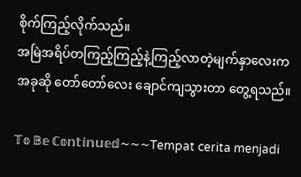စိုက်ကြည့်လိုက်သည်။
အမြဲအရိပ်တကြည့်ကြည့်နဲ့ကြည့်လာတဲ့မျက်နှာလေးကအခုဆို တော်တော်လေး ချောင်ကျသွားတာ တွေ့ရသည်။

𝕋𝕠 𝔹𝕖 ℂ𝕠𝕟𝕥𝕚𝕟𝕦𝕖𝕕~~~Tempat cerita menjadi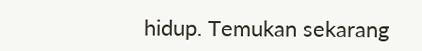hidup. Temukan sekarang